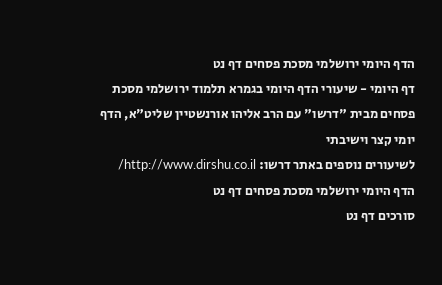הדף היומי ירושלמי מסכת פסחים דף נט
דף היומי - שיעורי הדף היומי בגמרא תלמוד ירושלמי מסכת פסחים מבית "דרשו" עם הרב אליהו אורנשטיין שליט"א, הדף יומי קצר וישיבתי
לשיעורים נוספים באתר דרשו: http://www.dirshu.co.il/
הדף היומי ירושלמי מסכת פסחים דף נט
סורכים דף נט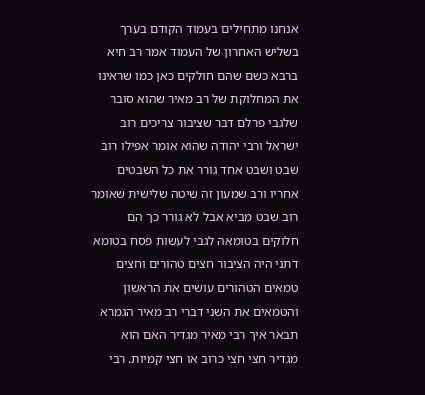אנחנו מתחילים בעמוד הקודם בערך בשליש האחרון של העמוד אמר רב חיא ברבא כשם שהם חולקים כאן כמו שראינו את המחלוקת של רב מאיר שהוא סובר שלגבי פרלם דבר שציבור צריכים רוב ישראל ורבי יהודה שהוא אומר אפילו רוב שבט ושבט אחד גורר את כל השבטים אחריו ורב שמעון זה שיטה שלישית שאומר רוב שבט מביא אבל לא גורר כך הם חלוקים בטומאה לגבי לעשות פסח בטומא דתני היה הציבור חצים טהורים וחצים טמאים הטהורים עושים את הראשון והטמאים את השני דברי רב מאיר הגמרא תבאר איך רבי מאיר מגדיר האם הוא מגדיר חצי חצי כרוב או חצי קמיות. רבי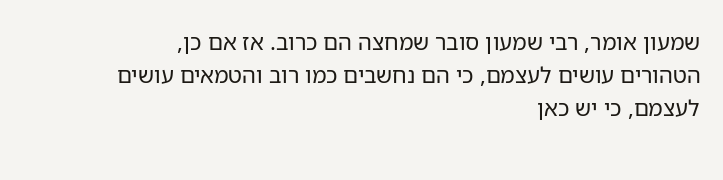שמעון אומר, רבי שמעון סובר שמחצה הם כרוב. אז אם כן, הטהורים עושים לעצמם, כי הם נחשבים כמו רוב והטמאים עושים לעצמם, כי יש כאן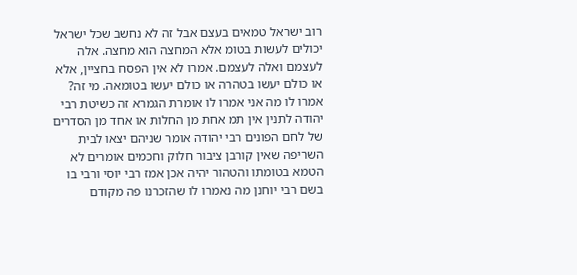רוב ישראל טמאים בעצם אבל זה לא נחשב שכל ישראל יכולים לעשות בטומ אלא המחצה הוא מחצה. אלה לעצמם ואלה לעצמם. אמרו לא אין הפסח בחציין, אלא או כולם יעשו בטהרה או כולם יעשו בטומאה. מי זה? אמרו לו מה אני אמרו לו אומרת הגמרא זה כשיטת רבי יהודה לתנין אין תמ אחת מן החלות או אחד מן הסדרים של לחם הפונים רבי יהודה אומר שניהם יצאו לבית השריפה שאין קורבן ציבור חלוק וחכמים אומרים לא הטמא בטומתו והטהור יהיה אכן אמז רבי יוסי ורבי בו בשם רבי יוחנן מה נאמרו לו שהזכרנו פה מקודם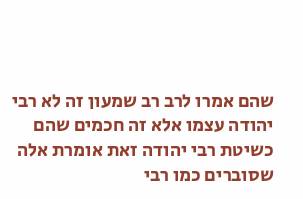שהם אמרו לרב רב שמעון זה לא רבי יהודה עצמו אלא זה חכמים שהם כשיטת רבי יהודה זאת אומרת אלה שסוברים כמו רבי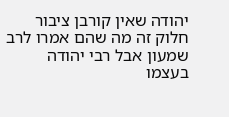יהודה שאין קורבן ציבור חלוק זה מה שהם אמרו לרב שמעון אבל רבי יהודה בעצמו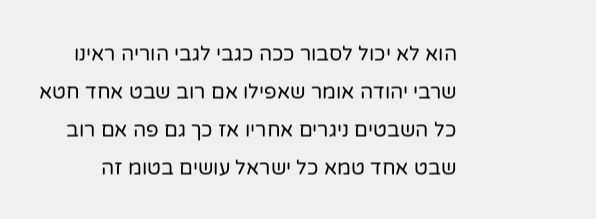הוא לא יכול לסבור ככה כגבי לגבי הוריה ראינו שרבי יהודה אומר שאפילו אם רוב שבט אחד חטא כל השבטים ניגרים אחריו אז כך גם פה אם רוב שבט אחד טמא כל ישראל עושים בטומ זה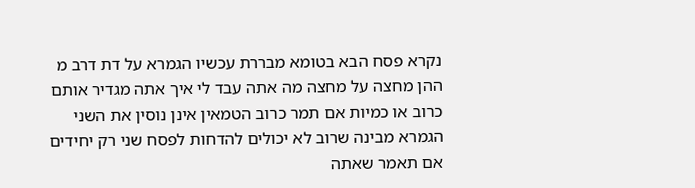נקרא פסח הבא בטומא מבררת עכשיו הגמרא על דת דרב מ ההן מחצה על מחצה מה אתה עבד לי איך אתה מגדיר אותם כרוב או כמיות אם תמר כרוב הטמאין אינן נוסין את השני הגמרא מבינה שרוב לא יכולים להדחות לפסח שני רק יחידים אם תאמר שאתה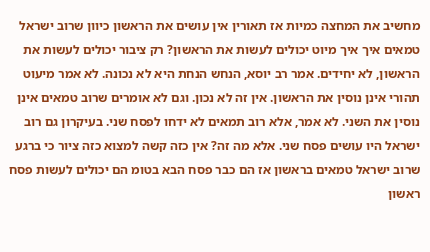מחשיב את המחצה כמיות אז תאורין אין עושים את הראשון כיוון שרוב ישראל טמאים איך איך מיוט יכולים לעשות את הראשון? רק ציבור יכולים לעשות את הראשון, לא יחידים. אמר רב יוסא, הנחש הנחת היא לא נכונה. לא אמר מיעוט תהורי אינן נוסין את הראשון. אין זה לא נכון. וגם לא אומרים שרוב טמאים אינן נוסין את השני. לא אמר, אלא רוב תמאים לא ידחו לפסח שני. בעיקרון גם רוב ישראל היו עושים פסח שני. אלא מה זה? אין כזה קשה למצוא כזה ציור כי ברגע שרוב ישראל טמאים בראשון אז הם כבר פסח הבא בטומ הם יכולים לעשות פסח ראשון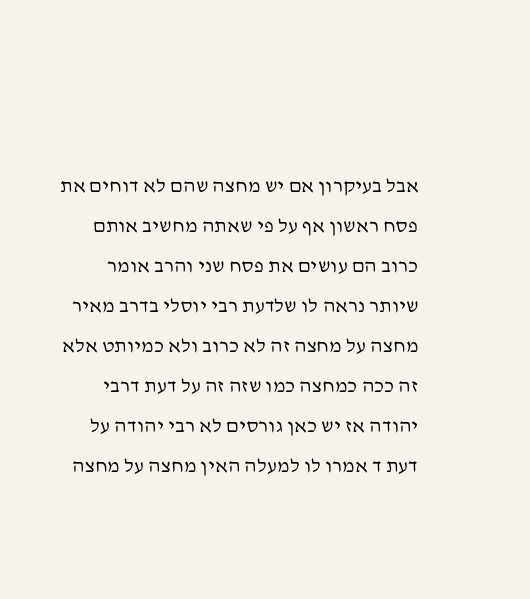אבל בעיקרון אם יש מחצה שהם לא דוחים את פסח ראשון אף על פי שאתה מחשיב אותם כרוב הם עושים את פסח שני והרב אומר שיותר נראה לו שלדעת רבי יוסלי בדרב מאיר מחצה על מחצה זה לא כרוב ולא כמיותט אלא זה ככה כמחצה כמו שזה זה על דעת דרבי יהודה אז יש כאן גורסים לא רבי יהודה על דעת ד אמרו לו למעלה האין מחצה על מחצה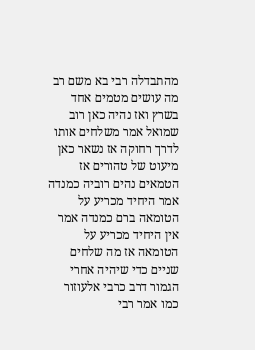מהתבדלה רבי בא משם רב מה עושים מטמים אחד בשרץ ואז נהיה כאן רוב שמואל אמר משלחים אותו לדרך רחוקה אז נשאר כאן מיעוט של טהורים אז הטמאים נהים רוביה כמנדה אמר היחיד מכריע על הטומאה ברם כמנדה אמר אין היחיד מכריע על הטומאה אז מה שלחים שניים כדי שיהיה אחרי הגמור דרב כרבי אלעוזור כמו אמר רבי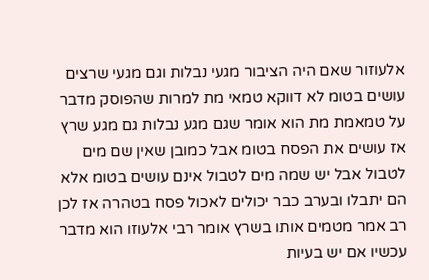אלעוזור שאם היה הציבור מגעי נבלות וגם מגעי שרצים עושים בטומ לא דווקא טמאי מת למרות שהפוסק מדבר על טמאמת מת הוא אומר שגם מגע נבלות גם מגע שרץ אז עושים את הפסח בטומ אבל כמובן שאין שם מים לטבול אבל יש שמה מים לטבול אינם עושים בטומ אלא הם יתבלו ובערב כבר יכולים לאכול פסח בטהרה אז לכן רב אמר מטמים אותו בשרץ אומר רבי אלעוזו הוא מדבר עכשיו אם יש בעיות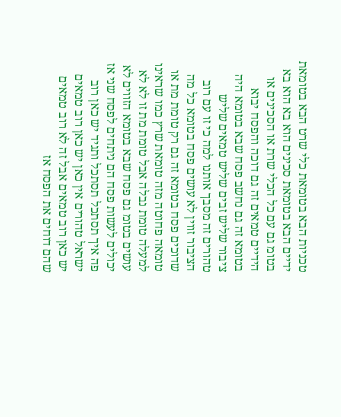טכניות הבא בטומאת כלי שרט הבא בטומאת ידיים הבא בטומאת סכינים הוא בא הוא בא בטומ גם עם כל הכלי שרת או הסכינים או הידיים טמאים זה גם דוכה והפסח יבוא בטומא זה גם נחשב פסח שבא בטומא היה ציבור שליש זבים שליש טמאים שליש טהורים זה מסבך אותנו למה כי זו עם רוב הציבור זווין לא עושים פסח בטומא כל מה שדוכים פסח בטומא זה גם רק טומת מת או טומאה פחוטה מזה טומאת שרץ כמו שראינו למעלה טומת נבלה אבל טומת מת זו לא לא עושים בטומ גם פסח שבא בטומא הזווים לא יכולים לעשות פסח הם ניתחים לפסח שני אז פה איך תסתכל תסתכל ותגיד יש כאן רוב ישראל טהורים אין כאן יש כאן רוב טמאים יש כאן רוב טמאים אבל זה לא רוב טמאים שהם דוחים את הפסח אז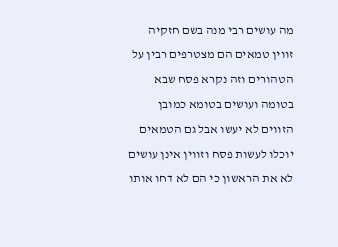מה עושים רבי מנה בשם חזקיה זווין טמאים הם מצטרפים רבין על הטהורים וזה נקרא פסח שבא בטומה ועושים בטומא כמובן הזווים לא יעשו אבל גם הטמאים יוכלו לעשות פסח וזווין אינן עושים לא את הראשון כי הם לא דחו אותו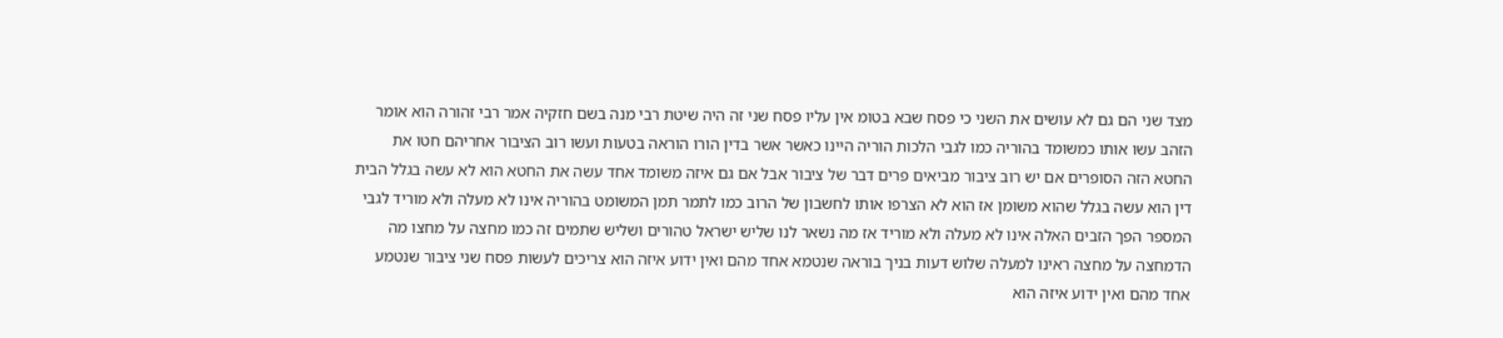מצד שני הם גם לא עושים את השני כי פסח שבא בטומ אין עליו פסח שני זה היה שיטת רבי מנה בשם חזקיה אמר רבי זהורה הוא אומר הזהב עשו אותו כמשומד בהוריה כמו לגבי הלכות הוריה היינו כאשר אשר בדין הורו הוראה בטעות ועשו רוב הציבור אחריהם חטו את החטא הזה הסופרים אם יש רוב ציבור מביאים פרים דבר של ציבור אבל אם גם איזה משומד אחד עשה את החטא הוא לא עשה בגלל הבית דין הוא עשה בגלל שהוא משומן אז הוא לא הצרפו אותו לחשבון של הרוב כמו לתמר תמן המשומט בהוריה אינו לא מעלה ולא מוריד לגבי המספר הפך הזבים האלה אינו לא מעלה ולא מוריד אז מה נשאר לנו שליש ישראל טהורים ושליש שתמים זה כמו מחצה על מחצו מה הדמחצה על מחצה ראינו למעלה שלוש דעות בניך בוראה שנטמא אחד מהם ואין ידוע איזה הוא צריכים לעשות פסח שני ציבור שנטמע אחד מהם ואין ידוע איזה הוא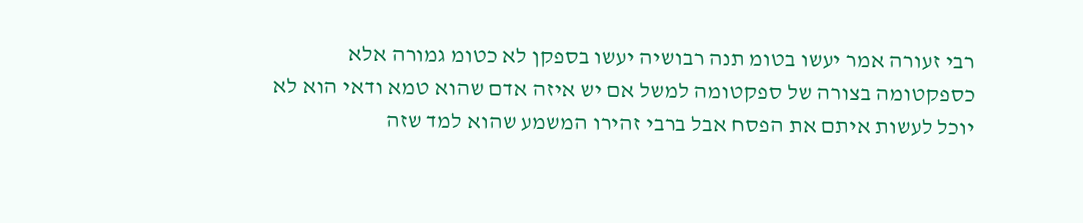רבי זעורה אמר יעשו בטומ תנה רבושיה יעשו בספקן לא כטומ גמורה אלא כספקטומה בצורה של ספקטומה למשל אם יש איזה אדם שהוא טמא ודאי הוא לא יוכל לעשות איתם את הפסח אבל ברבי זהירו המשמע שהוא למד שזה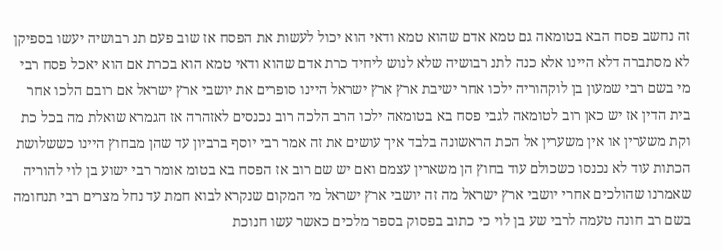זה נחשב פסח הבא בטומאה גם טמא אדם שהוא טמא ודאי הוא יכול לעשות את הפסח אז שוב פעם תנ רבושיה יעשו בספיקן לא מסתברה דלא היינו אלא כנה לתנ רבושיה שלא לנוש ליחיד כרת אדם שהוא ודאי טמא הוא בכרת אם הוא יאכל פסח רבי מי בשם רבי שמעון בן לוקהוריה ילכו אחר ישיבת ארץ ארץ ישראל היינו סופרים את יושבי ארץ ישראל אם רובם הלכו אחר בית הדין אז יש כאן רוב לטומאה לגבי פסח בא בטומאה ילכו הרב הלכה רוב נכנסים לאזהרה אז הגמרא שואלת מה בכל כת וקת משערין או אין משערין אל הכת הראשונה בלבד איך עושים את זה אמר רבי יוסף ברביון עד שהן מבחוץ היינו כששלושת הכתות עוד לא נכנסו כשכולם עוד בחוץ הן משארין עצמם ואם יש שם רוב אז הפסח בא בטומ אומר רבי ישוע בן לוי להוריה שאמרנו שהולכים אחרי יושבי ארץ ישראל מה זה יושבי ארץ ישראל מי המקום שנקרא לבוא חמת עד נחל מצרים רבי תנחומה בשם רב חונה טעמה לרבי שע בן לוי כי כתוב בפסוק בספר מלכים כאשר עשו חנוכת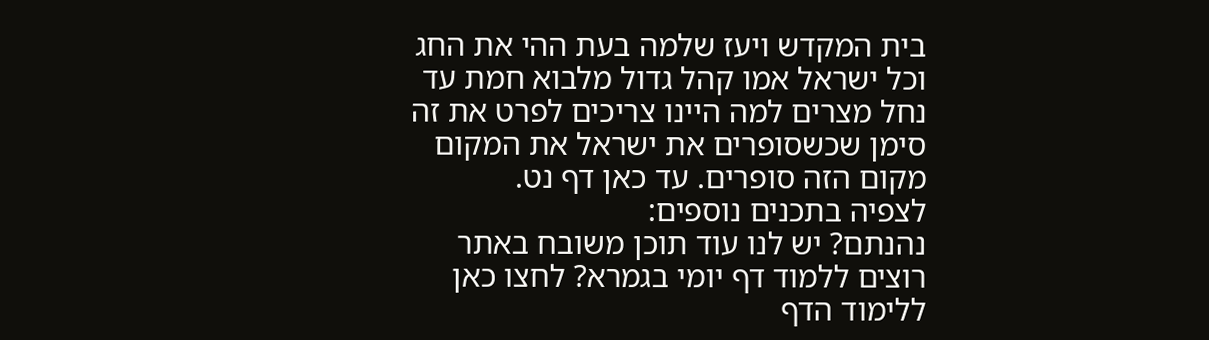בית המקדש ויעז שלמה בעת ההי את החג וכל ישראל אמו קהל גדול מלבוא חמת עד נחל מצרים למה היינו צריכים לפרט את זה סימן שכשסופרים את ישראל את המקום מקום הזה סופרים. עד כאן דף נט.
לצפיה בתכנים נוספים:
נהנתם? יש לנו עוד תוכן משובח באתר
רוצים ללמוד דף יומי בגמרא? לחצו כאן ללימוד הדף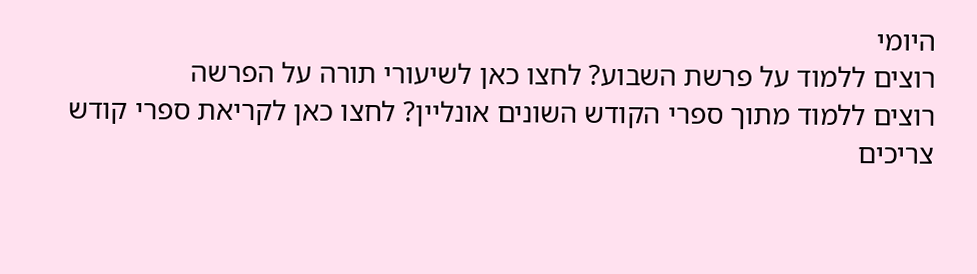היומי
רוצים ללמוד על פרשת השבוע? לחצו כאן לשיעורי תורה על הפרשה
רוצים ללמוד מתוך ספרי הקודש השונים אונליין? לחצו כאן לקריאת ספרי קודש
צריכים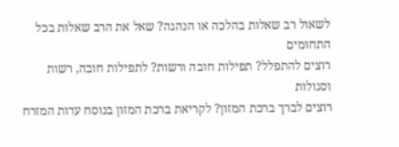לשאול רב שאלות בהלכה או הנהגה? שאל את הרב שאלות בכל התחומים
רוצים להתפלל? תפילות חובה ורשות? לתפילות חובה, רשות וסגולות
רוצים לברך ברכת המזון? לקריאת ברכת המזון בנוסח עדות המזרח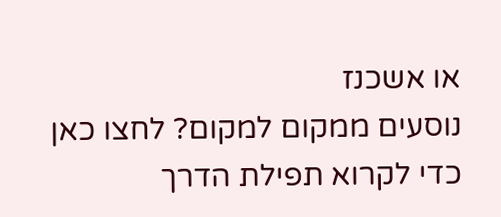או אשכנז
נוסעים ממקום למקום? לחצו כאן כדי לקרוא תפילת הדרך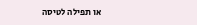או תפילה לטיסה